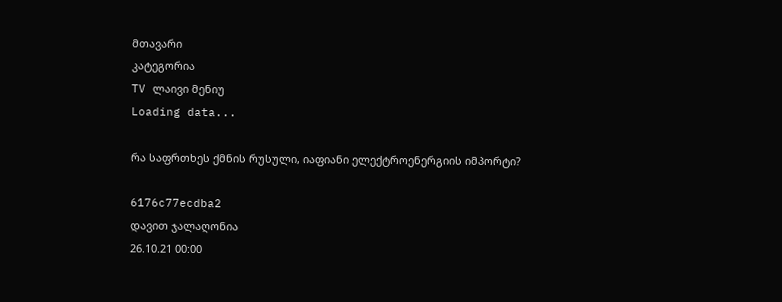მთავარი
კატეგორია
TV ლაივი მენიუ
Loading data...

რა საფრთხეს ქმნის რუსული, იაფიანი ელექტროენერგიის იმპორტი?

6176c77ecdba2
დავით ჯალაღონია
26.10.21 00:00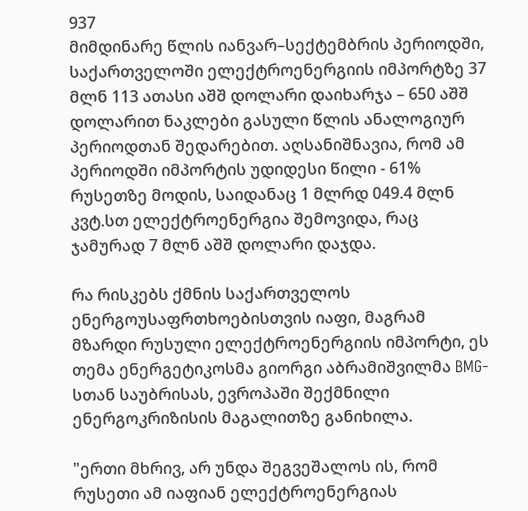937
მიმდინარე წლის იანვარ–სექტემბრის პერიოდში, საქართველოში ელექტროენერგიის იმპორტზე 37 მლნ 113 ათასი აშშ დოლარი დაიხარჯა – 650 აშშ დოლარით ნაკლები გასული წლის ანალოგიურ პერიოდთან შედარებით. აღსანიშნავია, რომ ამ პერიოდში იმპორტის უდიდესი წილი - 61% რუსეთზე მოდის, საიდანაც 1 მლრდ 049.4 მლნ კვტ.სთ ელექტროენერგია შემოვიდა, რაც ჯამურად 7 მლნ აშშ დოლარი დაჯდა.

რა რისკებს ქმნის საქართველოს ენერგოუსაფრთხოებისთვის იაფი, მაგრამ მზარდი რუსული ელექტროენერგიის იმპორტი, ეს თემა ენერგეტიკოსმა გიორგი აბრამიშვილმა BMG-სთან საუბრისას, ევროპაში შექმნილი ენერგოკრიზისის მაგალითზე განიხილა.

"ერთი მხრივ, არ უნდა შეგვეშალოს ის, რომ რუსეთი ამ იაფიან ელექტროენერგიას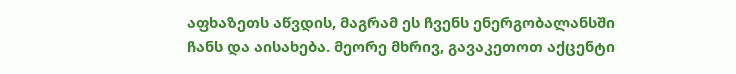აფხაზეთს აწვდის, მაგრამ ეს ჩვენს ენერგობალანსში ჩანს და აისახება. მეორე მხრივ, გავაკეთოთ აქცენტი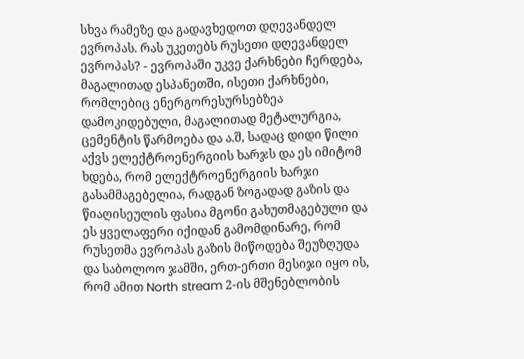სხვა რამეზე და გადავხედოთ დღევანდელ ევროპას. რას უკეთებს რუსეთი დღევანდელ ევროპას? - ევროპაში უკვე ქარხნები ჩერდება, მაგალითად ესპანეთში, ისეთი ქარხნები, რომლებიც ენერგორესურსებზეა დამოკიდებული, მაგალითად მეტალურგია, ცემენტის წარმოება და ა.შ, სადაც დიდი წილი აქვს ელექტროენერგიის ხარჯს და ეს იმიტომ ხდება, რომ ელექტროენერგიის ხარჯი გასამმაგებელია, რადგან ზოგადად გაზის და წიაღისეულის ფასია მგონი გახუთმაგებული და ეს ყველაფერი იქიდან გამომდინარე, რომ რუსეთმა ევროპას გაზის მიწოდება შეუზღუდა და საბოლოო ჯამში, ერთ-ერთი მესიჯი იყო ის, რომ ამით North stream 2-ის მშენებლობის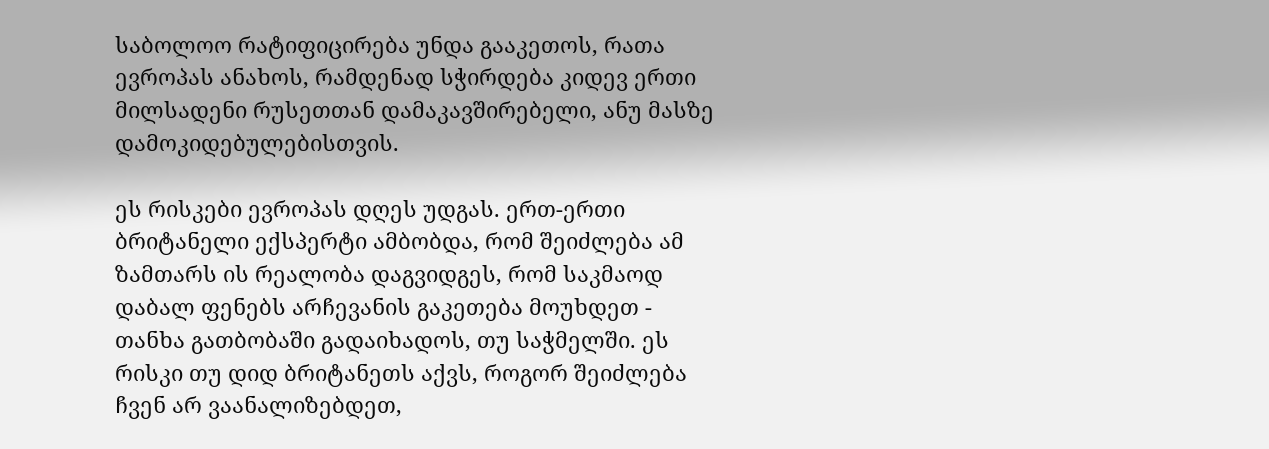საბოლოო რატიფიცირება უნდა გააკეთოს, რათა ევროპას ანახოს, რამდენად სჭირდება კიდევ ერთი მილსადენი რუსეთთან დამაკავშირებელი, ანუ მასზე დამოკიდებულებისთვის.

ეს რისკები ევროპას დღეს უდგას. ერთ-ერთი ბრიტანელი ექსპერტი ამბობდა, რომ შეიძლება ამ ზამთარს ის რეალობა დაგვიდგეს, რომ საკმაოდ დაბალ ფენებს არჩევანის გაკეთება მოუხდეთ - თანხა გათბობაში გადაიხადოს, თუ საჭმელში. ეს რისკი თუ დიდ ბრიტანეთს აქვს, როგორ შეიძლება ჩვენ არ ვაანალიზებდეთ,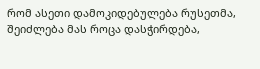რომ ასეთი დამოკიდებულება რუსეთმა, შეიძლება მას როცა დასჭირდება,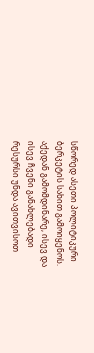სწორედ ასეთი პოლიტიკური ბერკეტის სახით გამოიყენოს. აქედან გამომდინარე, ისევ და ისევ ჩვენი განახლებადი რესურსი უნდა ავითვისოთ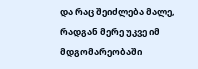და რაც შეიძლება მალე, რადგან მერე უკვე იმ მდგომარეობაში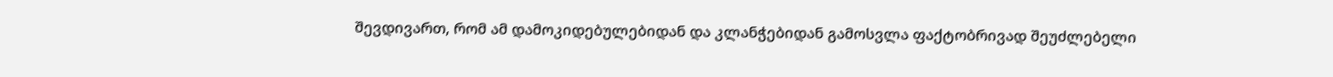შევდივართ, რომ ამ დამოკიდებულებიდან და კლანჭებიდან გამოსვლა ფაქტობრივად შეუძლებელი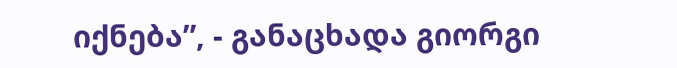იქნება”, - განაცხადა გიორგი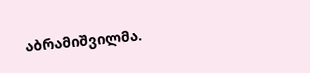აბრამიშვილმა.